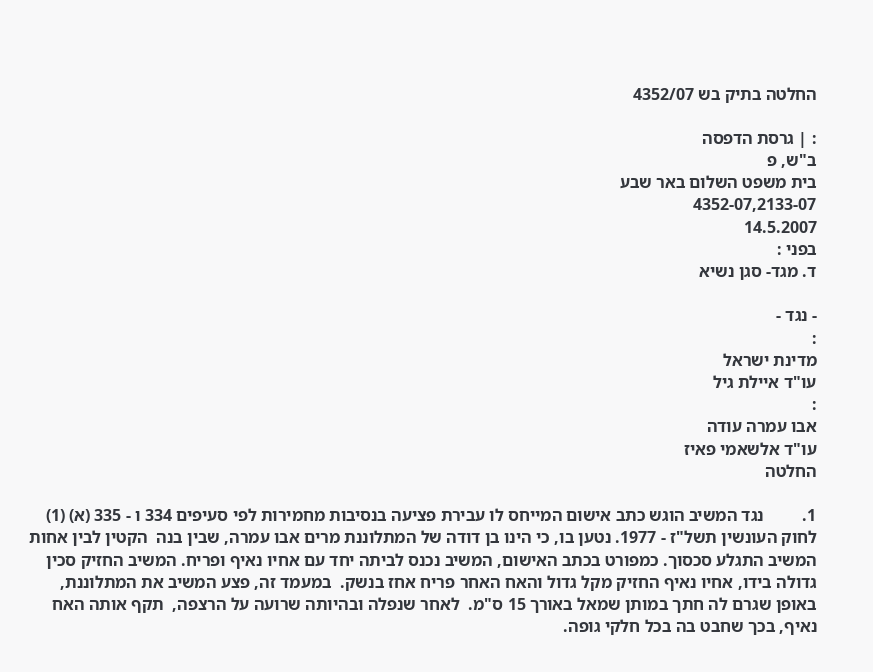החלטה בתיק בש 4352/07

: | גרסת הדפסה
ב"ש, פ
בית משפט השלום באר שבע
4352-07,2133-07
14.5.2007
בפני :
ד. מגד- סגן נשיא

- נגד -
:
מדינת ישראל
עו"ד איילת גיל
:
אבו עמרה עודה
עו"ד אלשאמי פאיז
החלטה

1.         נגד המשיב הוגש כתב אישום המייחס לו עבירת פציעה בנסיבות מחמירות לפי סעיפים 334 ו - 335 (א) (1) לחוק העונשין תשל"ז - 1977. נטען בו, כי הינו בן דודה של המתלוננת מרים אבו עמרה, שבין בנה  הקטין לבין אחות המשיב התגלע סכסוך. כמפורט בכתב האישום, המשיב נכנס לביתה יחד עם אחיו נאיף ופריח. המשיב החזיק סכין גדולה בידו, אחיו נאיף החזיק מקל גדול והאח האחר פריח אחז בנשק.  במעמד זה, פצע המשיב את המתלוננת, באופן שגרם לה חתך במותן שמאל באורך 15 ס"מ.  לאחר שנפלה ובהיותה שרועה על הרצפה,  תקף אותה האח נאיף, בכך שחבט בה בכל חלקי גופה.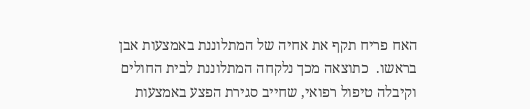האח פריח תקף את אחיה של המתלוננת באמצעות אבן בראשו.  כתוצאה מכך נלקחה המתלוננת לבית החולים וקיבלה טיפול רפואי, שחייב סגירת הפצע באמצעות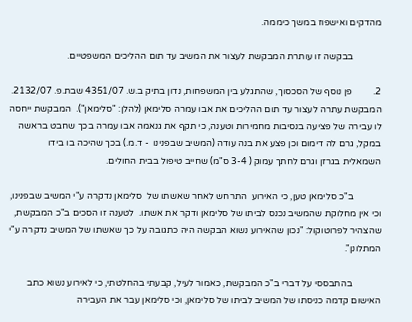מהדקים ואישפוז במשך כיממה.

            בבקשה זו עותרת המבקשת לעצור את המשיב עד תום ההליכים המשפטיים.

2.         פן נוסף של הסכסוך, שהתגלע בין המשפחות, נדון בתיק ב.ש. 4351/07 שבת.פ. 2132/07.  המבקשת עתרה לעצור עד תום ההליכים את אבו עמרה סלימאן (להלן: "סלימאן").  המבקשת ייחסה לו עבירה של פציעה בנסיבות מחמירות וטענה, כי תקף את גנאמה אבו עמרה בכך שחבט בראשה במקל, גרם לה דימום וכן פצע את בנה עודה (המשיב שבפנינו  - ד.מ.) בכך שהיכה בו בידו השמאלית בגרזן וגרם לחתך עמוק ( 3-4 ס"מ) שחייב טיפול בבית החולים.

            ב"כ סלימאן טען, כי האירוע  התרחש לאחר שאשתו של  סלימאן נדקרה ע"י המשיב שבפנינו, וכי אין מחלוקת שהמשיב נכנס לביתו של סלימאן ודקר את אשתו.  לטענה זו הסכים ב"כ המבקשת, שהצהיר לפרוטוקול: "נכון שהאירוע נשוא הבקשה היה כתגובה על כך שאשתו של המשיב נדקרה ע"י המתלונן".

            בהתבססי על דברי ב"כ המבקשת, כאמור לעיל, קבעתי בהחלטתי, כי לאירוע נשוא כתב האישום קדמה כניסתו של המשיב לביתו של סלימאן, וכי סלימאן עבר את העבירה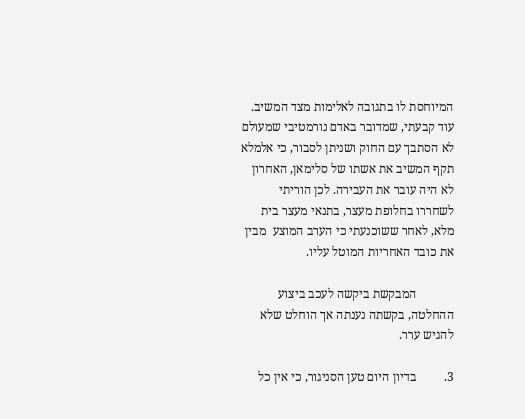המיוחסת לו בתגובה לאלימות מצד המשיב. עוד קבעתי, שמדובר באדם נורמטיבי שמעולם לא הסתבך עם החוק ושניתן לסבור, כי אלמלא תקף המשיב את אשתו של סלימאן, האחרון לא היה עובר את העבירה. לכן הוריתי לשחררו בחלופת מעצר, בתנאי מעצר בית מלא, לאחר ששוכנעתי כי הערב המוצע  מבין את כובד האחריות המוטל עליו.

            המבקשת ביקשה לעכב ביצוע ההחלטה, בקשתה נענתה אך הוחלט שלא להגיש ערר.

3.         בדיון היום טען הסניגור, כי אין כל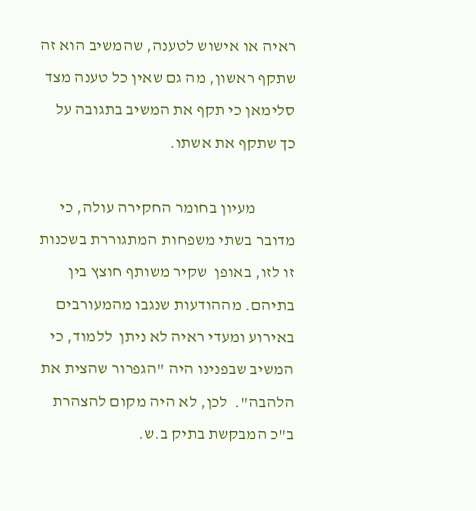ראיה או אישוש לטענה, שהמשיב הוא זה שתקף ראשון, מה גם שאין כל טענה מצד סלימאן כי תקף את המשיב בתגובה על כך שתקף את אשתו.

            מעיון בחומר החקירה עולה, כי מדובר בשתי משפחות המתגוררת בשכנות זו לזו, באופן  שקיר משותף חוצץ בין בתיהם. מההודעות שנגבו מהמעורבים באירוע ומעדי ראיה לא ניתן  ללמוד, כי המשיב שבפנינו היה "הגפרור שהצית את הלהבה".  לכן, לא היה מקום להצהרת ב"כ המבקשת בתיק ב.ש.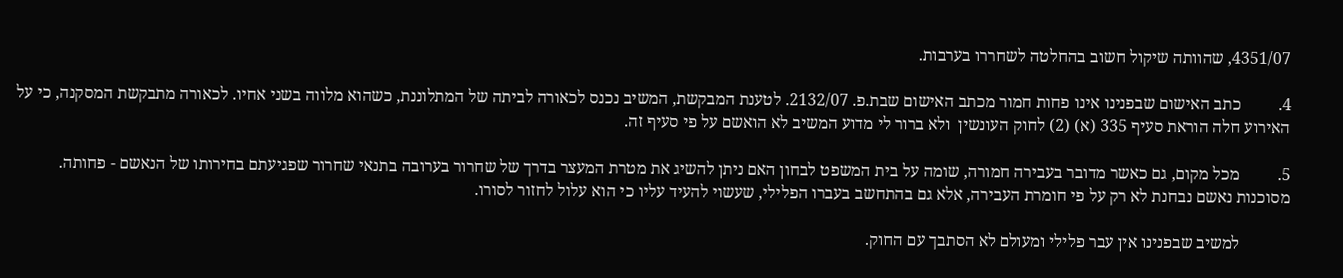4351/07, שהוותה שיקול חשוב בהחלטה לשחררו בערבות.

4.         כתב האישום שבפנינו אינו פחות חמור מכתב האישום שבת.פ. 2132/07. לטענת המבקשת, המשיב נכנס לכאורה לביתה של המתלוננת, כשהוא מלווה בשני אחיו. לכאורה מתבקשת המסקנה, כי על האירוע חלה הוראת סעיף 335 (א) (2) לחוק העונשין  ולא ברור לי מדוע המשיב לא הואשם על פי סעיף זה.

5.         מכל מקום, גם כאשר מדובר בעבירה חמורה, שומה על בית המשפט לבחון האם ניתן להשיג את מטרת המעצר בדרך של שחרור בערובה בתנאי שחרור שפגיעתם בחירותו של הנאשם - פחותה.  מסוכנות נאשם נבחנת לא רק על פי חומרת העבירה, אלא גם בהתחשב בעברו הפלילי, שעשוי להעיד עליו כי הוא עלול לחזור לסורו.

            למשיב שבפנינו אין עבר פלילי ומעולם לא הסתבך עם החוק.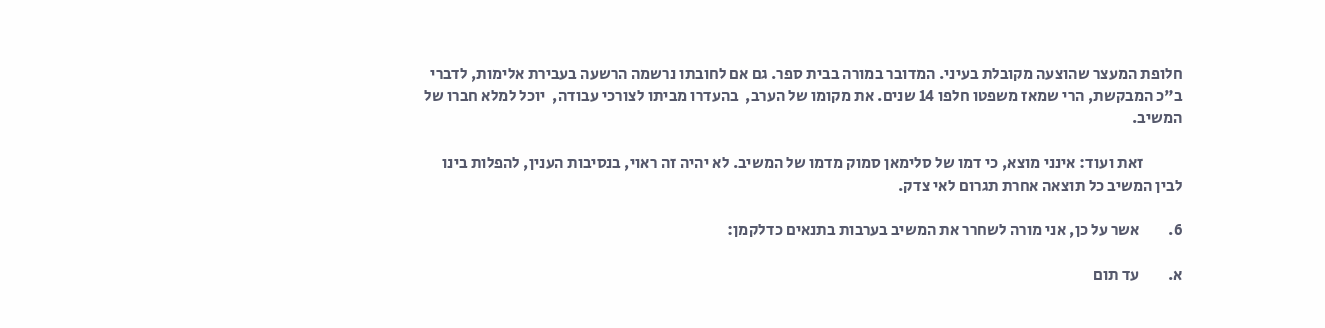חלופת המעצר שהוצעה מקובלת בעיני. המדובר במורה בבית ספר. גם אם לחובתו נרשמה הרשעה בעבירת אלימות, לדברי ב"כ המבקשת, הרי שמאז משפטו חלפו 14 שנים. את מקומו של הערב,  בהעדרו מביתו לצורכי עבודה,  יוכל למלא חברו של המשיב.

            זאת ועוד: אינני מוצא, כי דמו של סלימאן סמוק מדמו של המשיב. לא יהיה זה ראוי, בנסיבות הענין, להפלות בינו לבין המשיב כל תוצאה אחרת תגרום לאי צדק.

6.         אשר על כן, אני מורה לשחרר את המשיב בערבות בתנאים כדלקמן:

א.         עד תום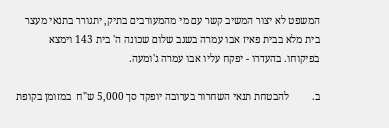המשפט לא יצור המשיב קשר עם מי מהמעורבים בתיק, יתגורר בתנאי מעצר בית מלא בבית פאיז אבו עמרה בשגב שלום שכונה ה' בית 143 וימצא בפיקוחו. בהעדרו - יפקח עליו אבו עמרה ג'ומעה.

ב.         להבטחת תנאי השחרור בערובה יופקד סך 5,000 ש"ח  במזומן בקופת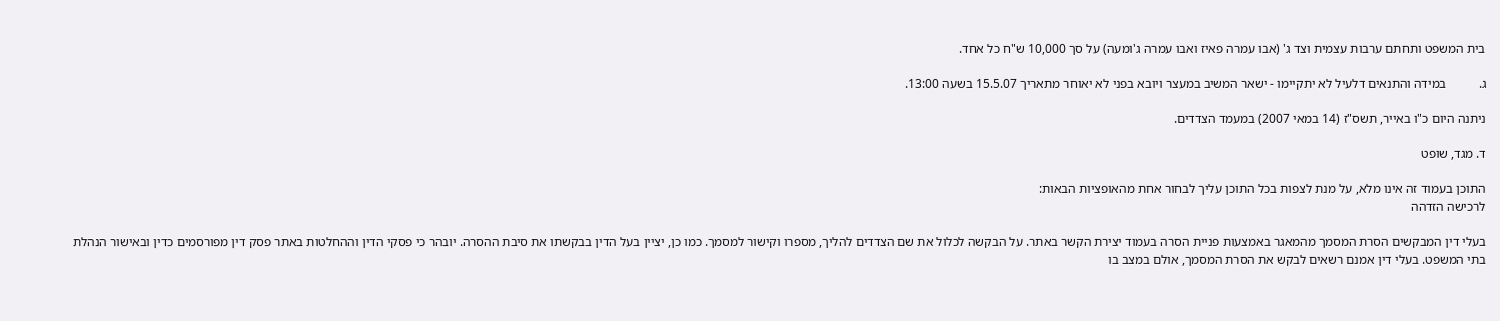בית המשפט ותחתם ערבות עצמית וצד ג' (אבו עמרה פאיז ואבו עמרה ג'ומעה) על סך 10,000 ש"ח כל אחד.

ג.          במידה והתנאים דלעיל לא יתקיימו - ישאר המשיב במעצר ויובא בפני לא יאוחר מתאריך 15.5.07 בשעה 13:00.

ניתנה היום כ"ו באייר, תשס"ז (14 במאי 2007) במעמד הצדדים.

ד. מגד, שופט

התוכן בעמוד זה אינו מלא, על מנת לצפות בכל התוכן עליך לבחור אחת מהאופציות הבאות:
לרכישה הזדהה

בעלי דין המבקשים הסרת המסמך מהמאגר באמצעות פניית הסרה בעמוד יצירת הקשר באתר. על הבקשה לכלול את שם הצדדים להליך, מספרו וקישור למסמך. כמו כן, יציין בעל הדין בבקשתו את סיבת ההסרה. יובהר כי פסקי הדין וההחלטות באתר פסק דין מפורסמים כדין ובאישור הנהלת בתי המשפט. בעלי דין אמנם רשאים לבקש את הסרת המסמך, אולם במצב בו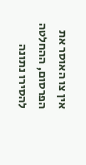אין צו האוסר את הפרסום, ההחלטה להסירו נתונה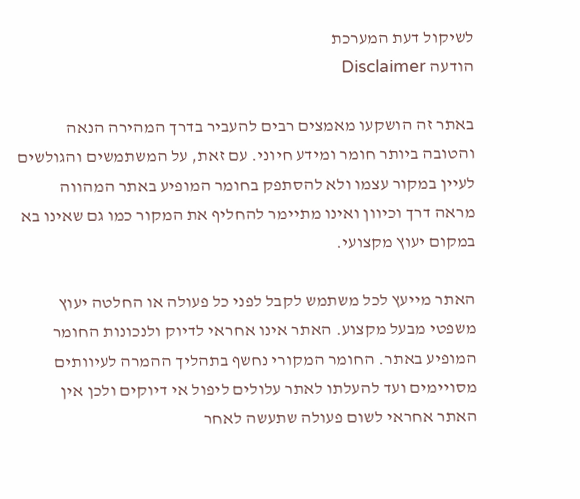לשיקול דעת המערכת
הודעה Disclaimer

באתר זה הושקעו מאמצים רבים להעביר בדרך המהירה הנאה והטובה ביותר חומר ומידע חיוני. עם זאת, על המשתמשים והגולשים לעיין במקור עצמו ולא להסתפק בחומר המופיע באתר המהווה מראה דרך וכיוון ואינו מתיימר להחליף את המקור כמו גם שאינו בא במקום יעוץ מקצועי.

האתר מייעץ לכל משתמש לקבל לפני כל פעולה או החלטה יעוץ משפטי מבעל מקצוע. האתר אינו אחראי לדיוק ולנכונות החומר המופיע באתר. החומר המקורי נחשף בתהליך ההמרה לעיוותים מסויימים ועד להעלתו לאתר עלולים ליפול אי דיוקים ולכן אין האתר אחראי לשום פעולה שתעשה לאחר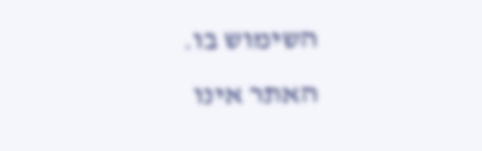השימוש בו. האתר אינו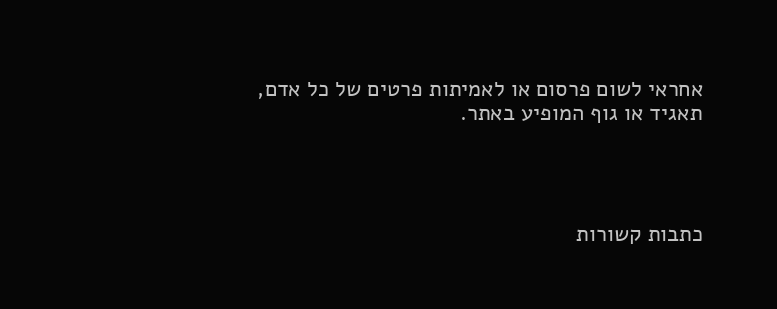אחראי לשום פרסום או לאמיתות פרטים של כל אדם, תאגיד או גוף המופיע באתר.




כתבות קשורות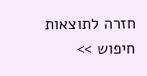חזרה לתוצאות חיפוש >>